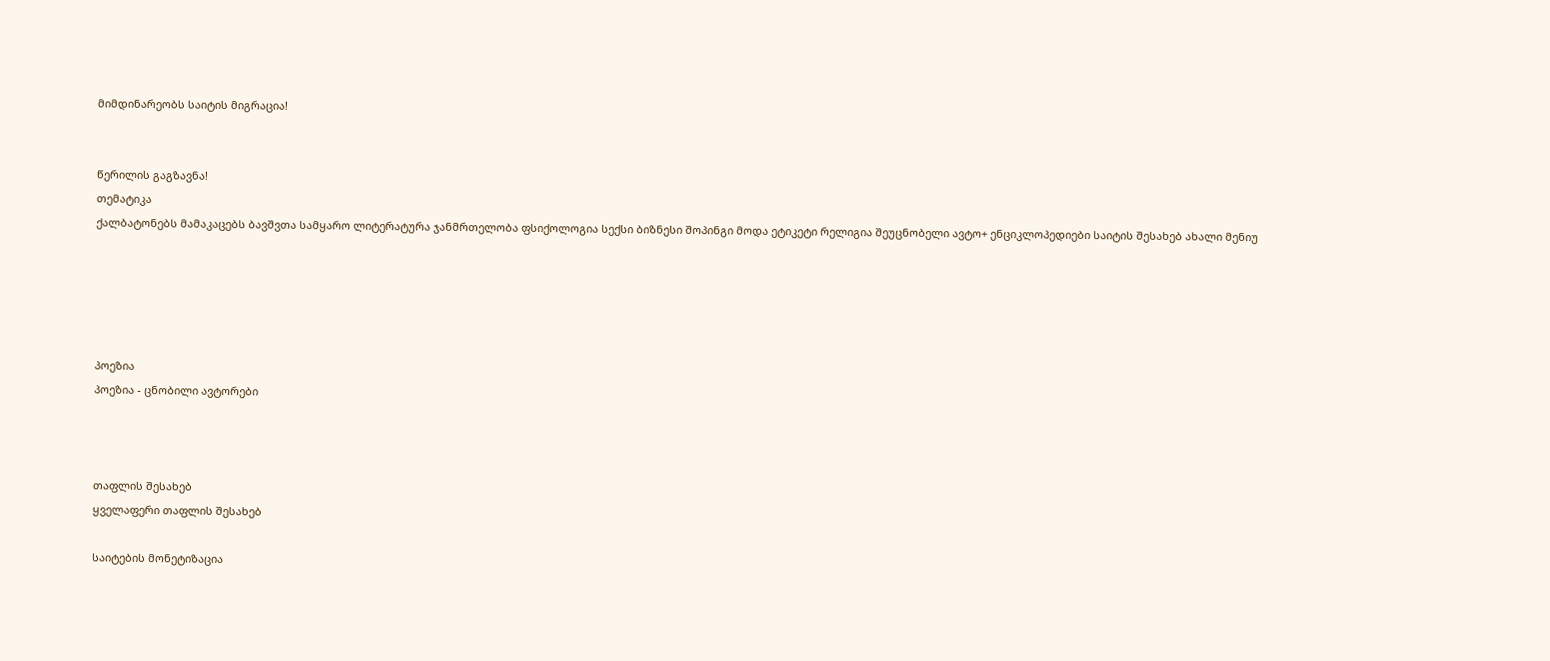მიმდინარეობს საიტის მიგრაცია!


წერილის გაგზავნა!
თემატიკა
ქალბატონებს მამაკაცებს ბავშვთა სამყარო ლიტერატურა ჯანმრთელობა ფსიქოლოგია სექსი ბიზნესი შოპინგი მოდა ეტიკეტი რელიგია შეუცნობელი ავტო+ ენციკლოპედიები საიტის შესახებ ახალი მენიუ





პოეზია
პოეზია - ცნობილი ავტორები



თაფლის შესახებ
ყველაფერი თაფლის შესახებ

საიტების მონეტიზაცია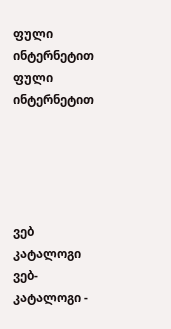ფული ინტერნეტით
ფული ინტერნეტით





ვებ კატალოგი
ვებ-კატალოგი -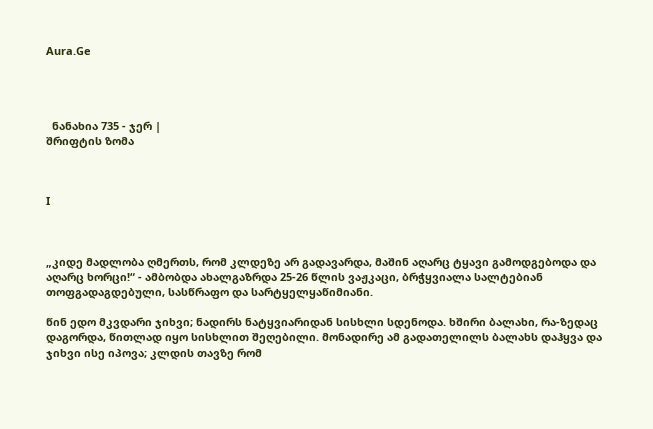Aura.Ge




  ნანახია 735 - ჯერ |
შრიფტის ზომა



I



„კიდე მადლობა ღმერთს, რომ კლდეზე არ გადავარდა, მაშინ აღარც ტყავი გამოდგებოდა და აღარც ხორცი!“ - ამბობდა ახალგაზრდა 25-26 წლის ვაჟკაცი, ბრჭყვიალა სალტებიან თოფგადაგდებული, სასწრაფო და სარტყელყაწიმიანი.

წინ ედო მკვდარი ჯიხვი; ნადირს ნატყვიარიდან სისხლი სდენოდა. ხშირი ბალახი, რა-ზედაც დაგორდა, წითლად იყო სისხლით შეღებილი. მონადირე ამ გადათელილს ბალახს დაჰყვა და ჯიხვი ისე იპოვა; კლდის თავზე რომ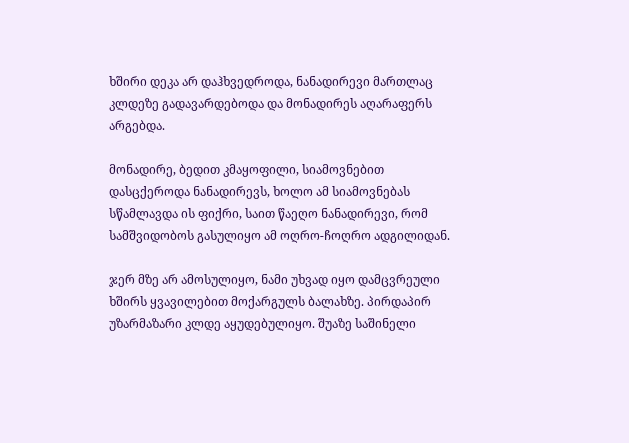ხშირი დეკა არ დაჰხვედროდა, ნანადირევი მართლაც კლდეზე გადავარდებოდა და მონადირეს აღარაფერს არგებდა.

მონადირე, ბედით კმაყოფილი, სიამოვნებით დასცქეროდა ნანადირევს, ხოლო ამ სიამოვნებას სწამლავდა ის ფიქრი, საით წაეღო ნანადირევი, რომ სამშვიდობოს გასულიყო ამ ოღრო-ჩოღრო ადგილიდან.

ჯერ მზე არ ამოსულიყო, ნამი უხვად იყო დამცვრეული ხშირს ყვავილებით მოქარგულს ბალახზე. პირდაპირ უზარმაზარი კლდე აყუდებულიყო. შუაზე საშინელი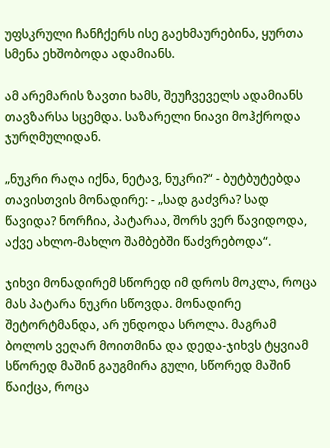უფსკრული ჩანჩქერს ისე გაეხმაურებინა, ყურთა სმენა ეხშობოდა ადამიანს.

ამ არემარის ზავთი ხამს, შეუჩვეველს ადამიანს თავზარსა სცემდა. საზარელი ნიავი მოჰქროდა ჯურღმულიდან.

„ნუკრი რაღა იქნა, ნეტავ, ნუკრი?“ - ბუტბუტებდა თავისთვის მონადირე: - „სად გაძვრა? სად წავიდა? ნორჩია, პატარაა, შორს ვერ წავიდოდა, აქვე ახლო-მახლო შამბებში წაძვრებოდა“.

ჯიხვი მონადირემ სწორედ იმ დროს მოკლა, როცა მას პატარა ნუკრი სწოვდა. მონადირე შეტორტმანდა, არ უნდოდა სროლა. მაგრამ ბოლოს ვეღარ მოითმინა და დედა-ჯიხვს ტყვიამ სწორედ მაშინ გაუგმირა გული, სწორედ მაშინ წაიქცა, როცა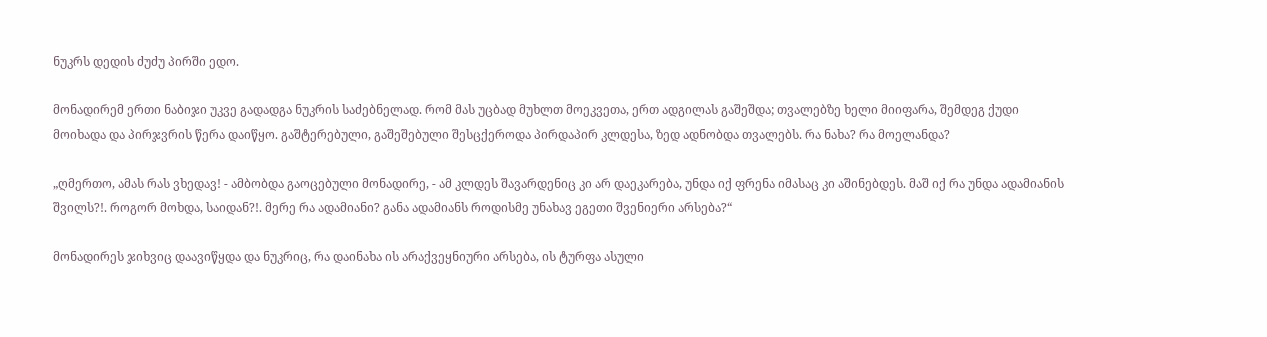ნუკრს დედის ძუძუ პირში ედო.

მონადირემ ერთი ნაბიჯი უკვე გადადგა ნუკრის საძებნელად. რომ მას უცბად მუხლთ მოეკვეთა, ერთ ადგილას გაშეშდა; თვალებზე ხელი მიიფარა, შემდეგ ქუდი მოიხადა და პირჯვრის წერა დაიწყო. გაშტერებული, გაშეშებული შესცქეროდა პირდაპირ კლდესა, ზედ ადნობდა თვალებს. რა ნახა? რა მოელანდა?

„ღმერთო, ამას რას ვხედავ! - ამბობდა გაოცებული მონადირე, - ამ კლდეს შავარდენიც კი არ დაეკარება, უნდა იქ ფრენა იმასაც კი აშინებდეს. მაშ იქ რა უნდა ადამიანის შვილს?!. როგორ მოხდა, საიდან?!. მერე რა ადამიანი? განა ადამიანს როდისმე უნახავ ეგეთი შვენიერი არსება?“

მონადირეს ჯიხვიც დაავიწყდა და ნუკრიც, რა დაინახა ის არაქვეყნიური არსება, ის ტურფა ასული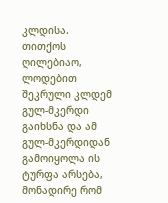კლდისა. თითქოს ღილებიაო, ლოდებით შეკრული კლდემ გულ-მკერდი გაიხსნა და ამ გულ-მკერდიდან გამოიყოლა ის ტურფა არსება, მონადირე რომ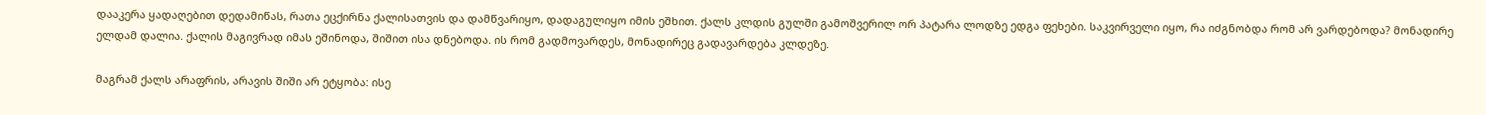დააკერა ყადაღებით დედამიწას, რათა ეცქირნა ქალისათვის და დამწვარიყო, დადაგულიყო იმის ეშხით. ქალს კლდის გულში გამოშვერილ ორ პატარა ლოდზე ედგა ფეხები. საკვირველი იყო, რა იძგნობდა რომ არ ვარდებოდა? მონადირე ელდამ დალია. ქალის მაგივრად იმას ეშინოდა, შიშით ისა დნებოდა. ის რომ გადმოვარდეს, მონადირეც გადავარდება კლდეზე.

მაგრამ ქალს არაფრის, არავის შიში არ ეტყობა: ისე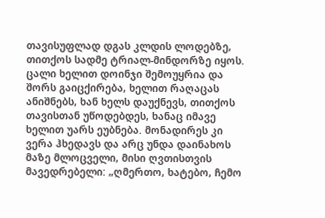თავისუფლად დგას კლდის ლოდებზე, თითქოს სადმე ტრიალ-მინდორზე იყოს. ცალი ხელით დოინჯი შემოუყრია და შორს გაიცქირება, ხელით რაღაცას ანიშნებს, ხან ხელს დაუქნევს, თითქოს თავისთან უწოდებდეს, ხანაც იმავე ხელით უარს ეუბნება. მონადირეს კი ვერა ჰხედავს და არც უნდა დაინახოს მაზე მლოცველი, მისი ღვთისთვის მავედრებელი: „ღმერთო, ხატებო, ჩემო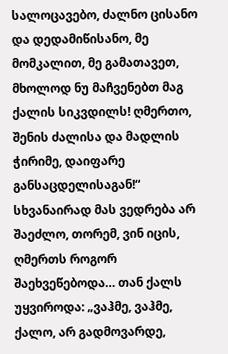სალოცავებო, ძალნო ცისანო და დედამიწისანო, მე მომკალით, მე გამათავეთ, მხოლოდ ნუ მაჩვენებთ მაგ ქალის სიკვდილს! ღმერთო, შენის ძალისა და მადლის ჭირიმე, დაიფარე განსაცდელისაგან!“ სხვანაირად მას ვედრება არ შაეძლო, თორემ, ვინ იცის, ღმერთს როგორ შაეხვეწებოდა… თან ქალს უყვიროდა: „ვაჰმე, ვაჰმე, ქალო, არ გადმოვარდე,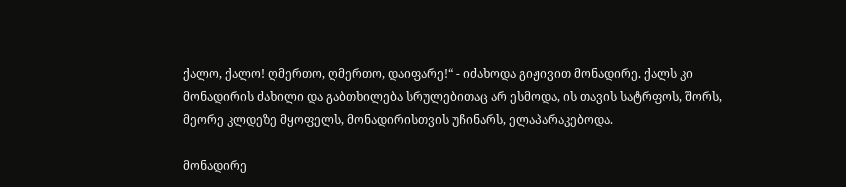ქალო, ქალო! ღმერთო, ღმერთო, დაიფარე!“ - იძახოდა გიჟივით მონადირე. ქალს კი მონადირის ძახილი და გაბთხილება სრულებითაც არ ესმოდა, ის თავის სატრფოს, შორს, მეორე კლდეზე მყოფელს, მონადირისთვის უჩინარს, ელაპარაკებოდა.

მონადირე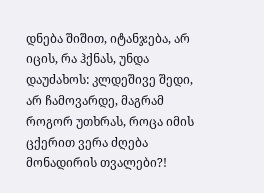დნება შიშით, იტანჯება, არ იცის, რა ჰქნას, უნდა დაუძახოს: კლდეშივე შედი, არ ჩამოვარდე, მაგრამ როგორ უთხრას, როცა იმის ცქერით ვერა ძღება მონადირის თვალები?!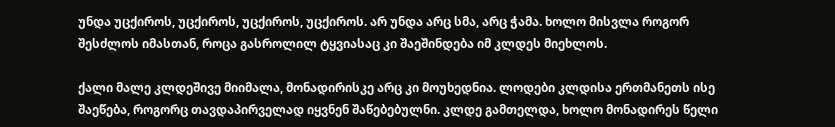უნდა უცქიროს, უცქიროს, უცქიროს, უცქიროს. არ უნდა არც სმა, არც ჭამა. ხოლო მისვლა როგორ შესძლოს იმასთან, როცა გასროლილ ტყვიასაც კი შაეშინდება იმ კლდეს მიეხლოს.

ქალი მალე კლდეშივე მიიმალა, მონადირისკე არც კი მოუხედნია. ლოდები კლდისა ერთმანეთს ისე შაეწება, როგორც თავდაპირველად იყვნენ შაწებებულნი. კლდე გამთელდა, ხოლო მონადირეს წელი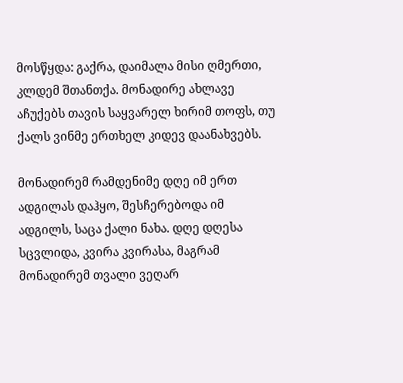მოსწყდა: გაქრა, დაიმალა მისი ღმერთი, კლდემ შთანთქა. მონადირე ახლავე აჩუქებს თავის საყვარელ ხირიმ თოფს, თუ ქალს ვინმე ერთხელ კიდევ დაანახვებს.

მონადირემ რამდენიმე დღე იმ ერთ ადგილას დაჰყო, შესჩერებოდა იმ ადგილს, საცა ქალი ნახა. დღე დღესა სცვლიდა, კვირა კვირასა, მაგრამ მონადირემ თვალი ვეღარ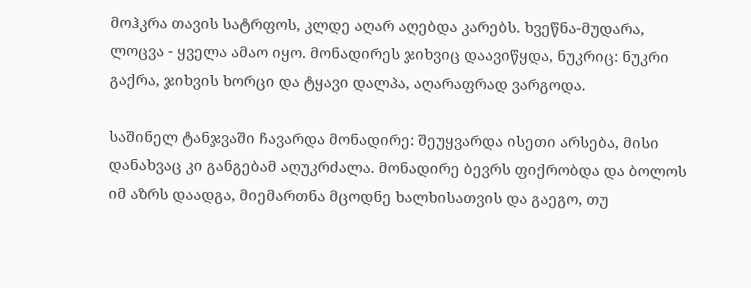მოჰკრა თავის სატრფოს, კლდე აღარ აღებდა კარებს. ხვეწნა-მუდარა, ლოცვა - ყველა ამაო იყო. მონადირეს ჯიხვიც დაავიწყდა, ნუკრიც: ნუკრი გაქრა, ჯიხვის ხორცი და ტყავი დალპა, აღარაფრად ვარგოდა.

საშინელ ტანჯვაში ჩავარდა მონადირე: შეუყვარდა ისეთი არსება, მისი დანახვაც კი განგებამ აღუკრძალა. მონადირე ბევრს ფიქრობდა და ბოლოს იმ აზრს დაადგა, მიემართნა მცოდნე ხალხისათვის და გაეგო, თუ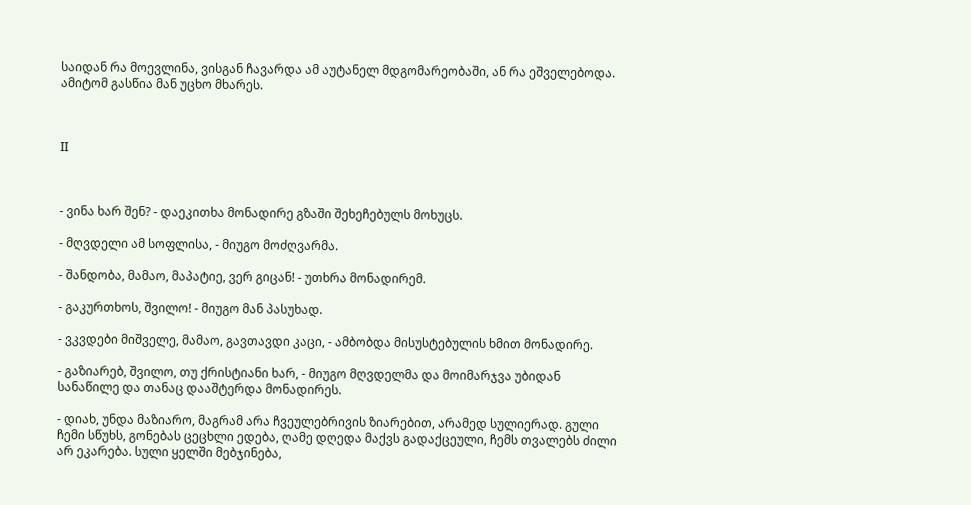საიდან რა მოევლინა, ვისგან ჩავარდა ამ აუტანელ მდგომარეობაში, ან რა ეშველებოდა. ამიტომ გასწია მან უცხო მხარეს.



II



- ვინა ხარ შენ? - დაეკითხა მონადირე გზაში შეხეჩებულს მოხუცს.

- მღვდელი ამ სოფლისა, - მიუგო მოძღვარმა.

- შანდობა, მამაო, მაპატიე, ვერ გიცან! - უთხრა მონადირემ.

- გაკურთხოს, შვილო! - მიუგო მან პასუხად.

- ვკვდები მიშველე, მამაო, გავთავდი კაცი, - ამბობდა მისუსტებულის ხმით მონადირე.

- გაზიარებ, შვილო, თუ ქრისტიანი ხარ, - მიუგო მღვდელმა და მოიმარჯვა უბიდან სანაწილე და თანაც დააშტერდა მონადირეს.

- დიახ, უნდა მაზიარო, მაგრამ არა ჩვეულებრივის ზიარებით, არამედ სულიერად. გული ჩემი სწუხს, გონებას ცეცხლი ედება, ღამე დღედა მაქვს გადაქცეული, ჩემს თვალებს ძილი არ ეკარება. სული ყელში მებჯინება,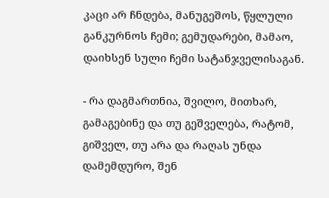კაცი არ ჩნდება, მანუგეშოს, წყლული განკურნოს ჩემი; გემუდარები, მამაო, დაიხსენ სული ჩემი სატანჯველისაგან.

- რა დაგმართნია, შვილო, მითხარ, გამაგებინე და თუ გეშველება, რატომ, გიშველ, თუ არა და რაღას უნდა დამემდურო, შენ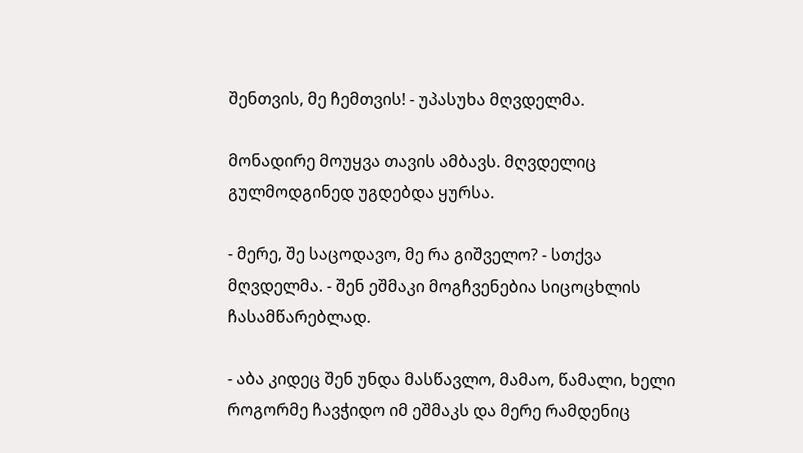შენთვის, მე ჩემთვის! - უპასუხა მღვდელმა.

მონადირე მოუყვა თავის ამბავს. მღვდელიც გულმოდგინედ უგდებდა ყურსა.

- მერე, შე საცოდავო, მე რა გიშველო? - სთქვა მღვდელმა. - შენ ეშმაკი მოგჩვენებია სიცოცხლის ჩასამწარებლად.

- აბა კიდეც შენ უნდა მასწავლო, მამაო, წამალი, ხელი როგორმე ჩავჭიდო იმ ეშმაკს და მერე რამდენიც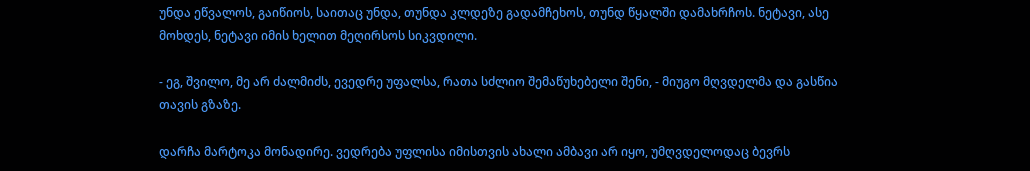უნდა ეწვალოს, გაიწიოს, საითაც უნდა, თუნდა კლდეზე გადამჩეხოს, თუნდ წყალში დამახრჩოს. ნეტავი, ასე მოხდეს, ნეტავი იმის ხელით მეღირსოს სიკვდილი.

- ეგ, შვილო, მე არ ძალმიძს, ევედრე უფალსა, რათა სძლიო შემაწუხებელი შენი, - მიუგო მღვდელმა და გასწია თავის გზაზე.

დარჩა მარტოკა მონადირე. ვედრება უფლისა იმისთვის ახალი ამბავი არ იყო, უმღვდელოდაც ბევრს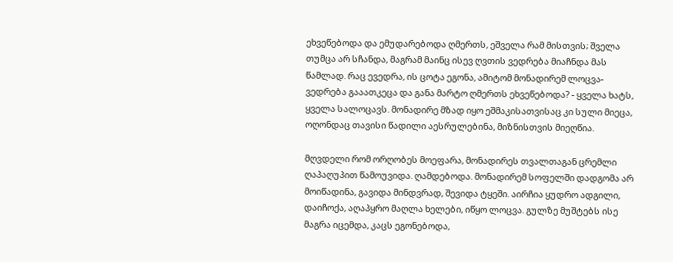ეხვეწებოდა და ემუდარებოდა ღმერთს, ეშველა რამ მისთვის; შველა თუმცა არ სჩანდა, მაგრამ მაინც ისევ ღვთის ვედრება მიაჩნდა მას წამლად. რაც ევედრა, ის ცოტა ეგონა, ამიტომ მონადირემ ლოცვა-ვედრება გააათკეცა და განა მარტო ღმერთს ეხვეწებოდა? - ყველა ხატს, ყველა სალოცავს. მონადირე მზად იყო ეშმაკისათვისაც კი სული მიეცა, ოღონდაც თავისი წადილი აესრულებინა, მიზნისთვის მიეღწია.

მღვდელი რომ ორღობეს მოეფარა, მონადირეს თვალთაგან ცრემლი ღაპაღუპით წამოუვიდა. ღამდებოდა. მონადირემ სოფელში დადგომა არ მოიწადინა, გავიდა მინდვრად, შევიდა ტყეში. აირჩია ყუდრო ადგილი, დაიჩოქა, აღაპყრო მაღლა ხელები, იწყო ლოცვა. გულზე მუშტებს ისე მაგრა იცემდა, კაცს ეგონებოდა,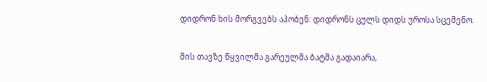დიდრონ ხის მორგვებს აპობენ: დიდრონს ცულს დიდს უროსა სცემენო.

მის თავზე წყვილმა გარეულმა ბატმა გადაიარა,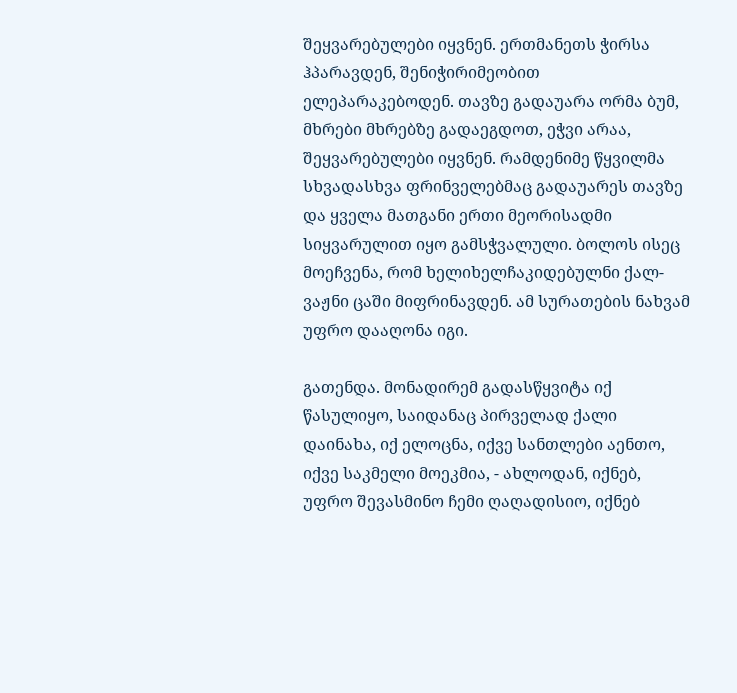შეყვარებულები იყვნენ. ერთმანეთს ჭირსა ჰპარავდენ, შენიჭირიმეობით ელეპარაკებოდენ. თავზე გადაუარა ორმა ბუმ, მხრები მხრებზე გადაეგდოთ, ეჭვი არაა, შეყვარებულები იყვნენ. რამდენიმე წყვილმა სხვადასხვა ფრინველებმაც გადაუარეს თავზე და ყველა მათგანი ერთი მეორისადმი სიყვარულით იყო გამსჭვალული. ბოლოს ისეც მოეჩვენა, რომ ხელიხელჩაკიდებულნი ქალ-ვაჟნი ცაში მიფრინავდენ. ამ სურათების ნახვამ უფრო დააღონა იგი.

გათენდა. მონადირემ გადასწყვიტა იქ წასულიყო, საიდანაც პირველად ქალი დაინახა, იქ ელოცნა, იქვე სანთლები აენთო, იქვე საკმელი მოეკმია, - ახლოდან, იქნებ, უფრო შევასმინო ჩემი ღაღადისიო, იქნებ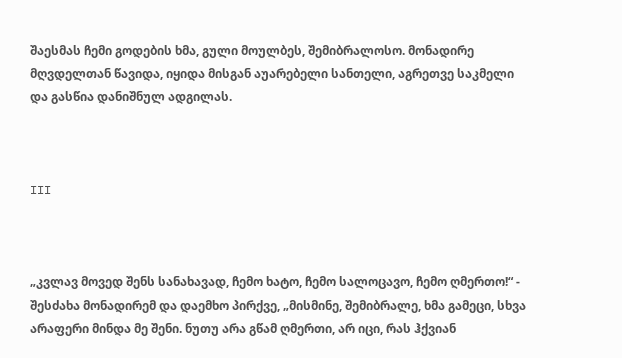შაესმას ჩემი გოდების ხმა, გული მოულბეს, შემიბრალოსო. მონადირე მღვდელთან წავიდა, იყიდა მისგან აუარებელი სანთელი, აგრეთვე საკმელი და გასწია დანიშნულ ადგილას.



III



„კვლავ მოვედ შენს სანახავად, ჩემო ხატო, ჩემო სალოცავო, ჩემო ღმერთო!“ - შესძახა მონადირემ და დაემხო პირქვე, „მისმინე, შემიბრალე, ხმა გამეცი, სხვა არაფერი მინდა მე შენი. ნუთუ არა გწამ ღმერთი, არ იცი, რას ჰქვიან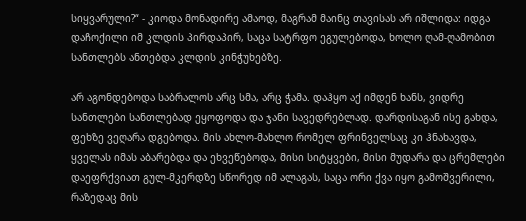სიყვარული?“ - კიოდა მონადირე ამაოდ, მაგრამ მაინც თავისას არ იშლიდა: იდგა დაჩოქილი იმ კლდის პირდაპირ, საცა სატრფო ეგულებოდა, ხოლო ღამ-ღამობით სანთლებს ანთებდა კლდის კინჭუხებზე.

არ აგონდებოდა საბრალოს არც სმა, არც ჭამა. დაჰყო აქ იმდენ ხანს, ვიდრე სანთლები სანთლებად ეყოფოდა და ჯანი სავედრებლად. დარდისაგან ისე გახდა, ფეხზე ვეღარა დგებოდა. მის ახლო-მახლო რომელ ფრინველსაც კი ჰნახავდა, ყველას იმას აბარებდა და ეხვეწებოდა, მისი სიტყვები, მისი მუდარა და ცრემლები დაეფრქვიათ გულ-მკერდზე სწორედ იმ ალაგას, საცა ორი ქვა იყო გამოშვერილი, რაზედაც მის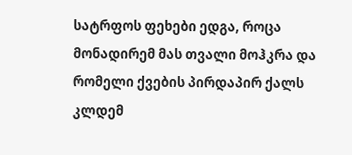სატრფოს ფეხები ედგა, როცა მონადირემ მას თვალი მოჰკრა და რომელი ქვების პირდაპირ ქალს კლდემ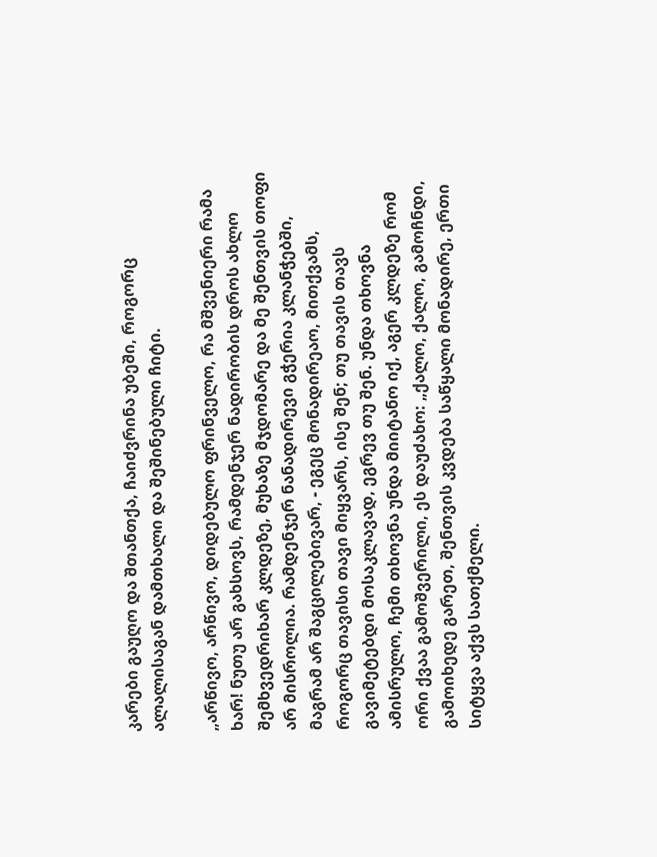კარები გაუღო და შთანთქა, ჩაიძვრინა უბეში, როგორც ალალისაგან დამთხალი და შეშინებული ჩიტი.

„არწივო, არწივო, დიდებულო ფრინველო, რა მშვენიერი რამა ხარ! ნუთუ არ გახსოვს, რამდენჯერ ნადირობის დროს ახლო შემხვედრიხარ კლდეზე, მუხაზე მჯდომარე და მე შენთვის თოფი არ მისროლია. რამდენჯერ ნანადირევი გჭერია კლანჭებში, მაგრამ არ შაგცილებივარ, - ეგეც მონადირეაო, მითქვამს, როგორც თავისი თავი მიყვარს, ისე შენ; თუ თავის თავს გავიმეტებდი მოსაკლავად, ეგრევ თუ შენ. უნდა თხოვნა ამისრულო, ჩემი თხოვნა უნდა მიიტანო იქ, აგერ კლდეზე რომ ორი ქვაა გამოშვერილი, ეს დაუძახო: „ქალო, ქალო, გამოჩნდი, გამოიხედე გარეთ, შენთვის კვდება საწყალი მონადირე, ერთი სიტყვა აქვს სათქმელი.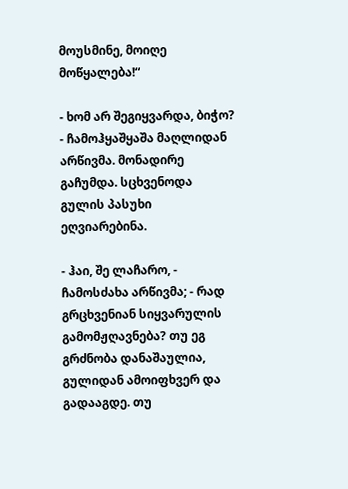მოუსმინე, მოიღე მოწყალება!“

- ხომ არ შეგიყვარდა, ბიჭო? - ჩამოჰყაშყაშა მაღლიდან არწივმა. მონადირე გაჩუმდა. სცხვენოდა გულის პასუხი ეღვიარებინა.

- ჰაი, შე ლაჩარო, - ჩამოსძახა არწივმა; - რად გრცხვენიან სიყვარულის გამომჟღავნება? თუ ეგ გრძნობა დანაშაულია, გულიდან ამოიფხვერ და გადააგდე. თუ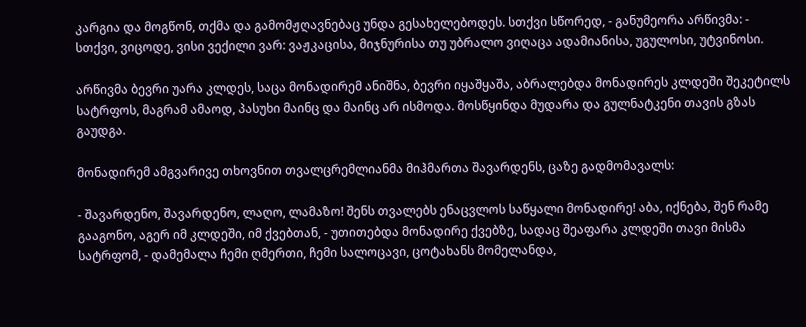კარგია და მოგწონ, თქმა და გამომჟღავნებაც უნდა გესახელებოდეს. სთქვი სწორედ, - განუმეორა არწივმა: - სთქვი, ვიცოდე, ვისი ვექილი ვარ: ვაჟკაცისა, მიჯნურისა თუ უბრალო ვიღაცა ადამიანისა, უგულოსი, უტვინოსი.

არწივმა ბევრი უარა კლდეს, საცა მონადირემ ანიშნა, ბევრი იყაშყაშა, აბრალებდა მონადირეს კლდეში შეკეტილს სატრფოს, მაგრამ ამაოდ, პასუხი მაინც და მაინც არ ისმოდა. მოსწყინდა მუდარა და გულნატკენი თავის გზას გაუდგა.

მონადირემ ამგვარივე თხოვნით თვალცრემლიანმა მიჰმართა შავარდენს, ცაზე გადმომავალს:

- შავარდენო, შავარდენო, ლაღო, ლამაზო! შენს თვალებს ენაცვლოს საწყალი მონადირე! აბა, იქნება, შენ რამე გააგონო, აგერ იმ კლდეში, იმ ქვებთან, - უთითებდა მონადირე ქვებზე, სადაც შეაფარა კლდეში თავი მისმა სატრფომ, - დამემალა ჩემი ღმერთი, ჩემი სალოცავი, ცოტახანს მომელანდა,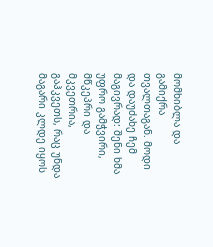მომხიბლა და გამიქრა თვალთაგან. მოდი და დაუძახე ჩემ მაგივრად: შენი ხმა უფრო გამჭვირი, მწკეპრი და მკვეთრია, გაჰკვეთს, რაც უნდა მაგარი კლდე იყოს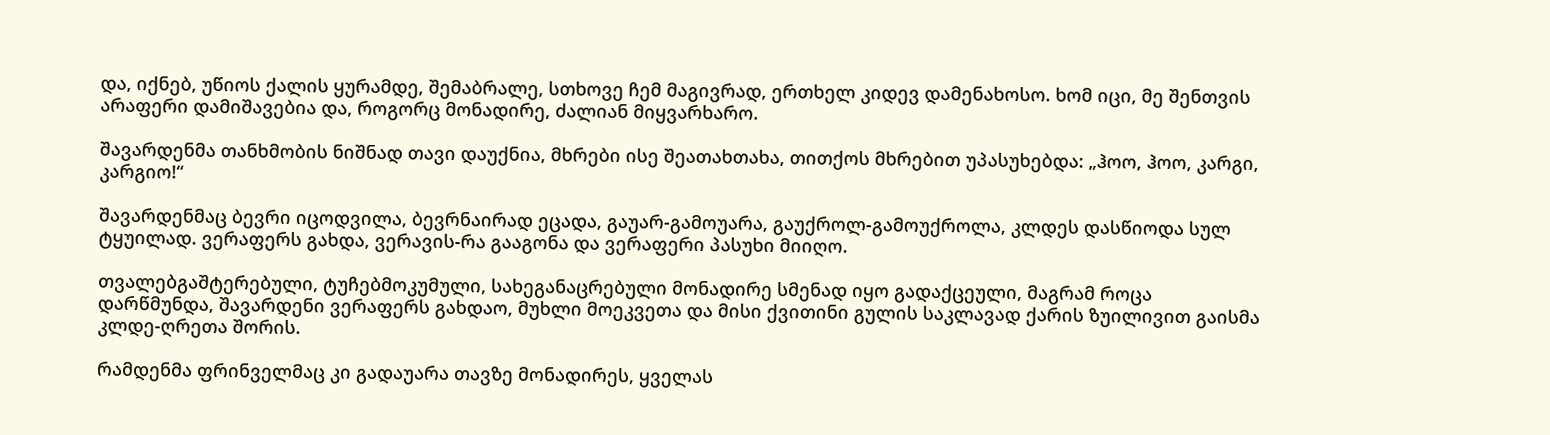და, იქნებ, უწიოს ქალის ყურამდე, შემაბრალე, სთხოვე ჩემ მაგივრად, ერთხელ კიდევ დამენახოსო. ხომ იცი, მე შენთვის არაფერი დამიშავებია და, როგორც მონადირე, ძალიან მიყვარხარო.

შავარდენმა თანხმობის ნიშნად თავი დაუქნია, მხრები ისე შეათახთახა, თითქოს მხრებით უპასუხებდა: „ჰოო, ჰოო, კარგი, კარგიო!“

შავარდენმაც ბევრი იცოდვილა, ბევრნაირად ეცადა, გაუარ-გამოუარა, გაუქროლ-გამოუქროლა, კლდეს დასწიოდა სულ ტყუილად. ვერაფერს გახდა, ვერავის-რა გააგონა და ვერაფერი პასუხი მიიღო.

თვალებგაშტერებული, ტუჩებმოკუმული, სახეგანაცრებული მონადირე სმენად იყო გადაქცეული, მაგრამ როცა დარწმუნდა, შავარდენი ვერაფერს გახდაო, მუხლი მოეკვეთა და მისი ქვითინი გულის საკლავად ქარის ზუილივით გაისმა კლდე-ღრეთა შორის.

რამდენმა ფრინველმაც კი გადაუარა თავზე მონადირეს, ყველას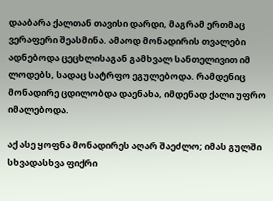დააბარა ქალთან თავისი დარდი, მაგრამ ერთმაც ვერაფერი შეასმინა. ამაოდ მონადირის თვალები ადნებოდა ცეცხლისაგან გამხვალ სანთელივით იმ ლოდებს, სადაც სატრფო ეგულებოდა. რამდენიც მონადირე ცდილობდა დაენახა, იმდენად ქალი უფრო იმალებოდა.

აქ ასე ყოფნა მონადირეს აღარ შაეძლო; იმას გულში სხვადასხვა ფიქრი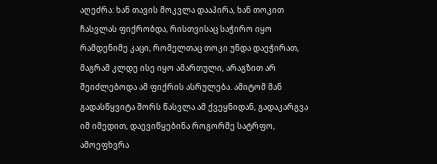აღეძრა: ხან თავის მოკვლა დააპირა, ხან თოკით ჩასვლას ფიქრობდა, რისთვისაც საჭირო იყო რამდენიმე კაცი, რომელთაც თოკი უნდა დაეჭირათ, მაგრამ კლდე ისე იყო ამართული, არაგზით არ შეიძლებოდა ამ ფიქრის ასრულება. ამიტომ მან გადასწყვიტა შორს წასვლა ამ ქვეყნიდან, გადაკარგვა იმ იმედით, დაევიწყებინა როგორმე სატრფო, ამოეფხვრა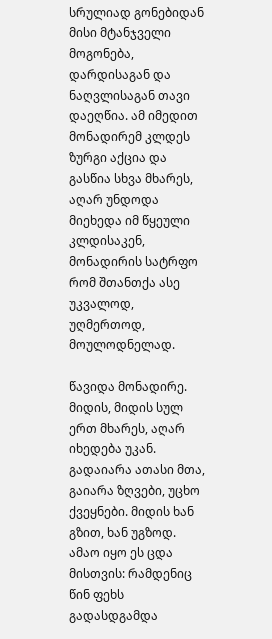სრულიად გონებიდან მისი მტანჯველი მოგონება, დარდისაგან და ნაღვლისაგან თავი დაეღწია. ამ იმედით მონადირემ კლდეს ზურგი აქცია და გასწია სხვა მხარეს, აღარ უნდოდა მიეხედა იმ წყეული კლდისაკენ, მონადირის სატრფო რომ შთანთქა ასე უკვალოდ, უღმერთოდ, მოულოდნელად.

წავიდა მონადირე. მიდის, მიდის სულ ერთ მხარეს, აღარ იხედება უკან. გადაიარა ათასი მთა, გაიარა ზღვები, უცხო ქვეყნები. მიდის ხან გზით, ხან უგზოდ. ამაო იყო ეს ცდა მისთვის: რამდენიც წინ ფეხს გადასდგამდა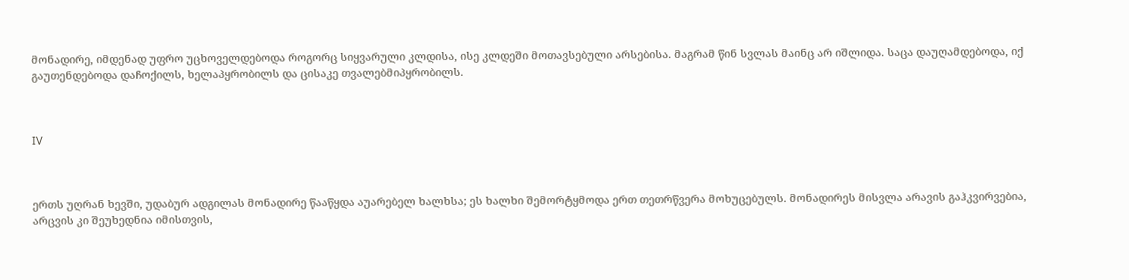მონადირე, იმდენად უფრო უცხოველდებოდა როგორც სიყვარული კლდისა, ისე კლდეში მოთავსებული არსებისა. მაგრამ წინ სვლას მაინც არ იშლიდა. საცა დაუღამდებოდა, იქ გაუთენდებოდა დაჩოქილს, ხელაპყრობილს და ცისაკე თვალებმიპყრობილს.



IV



ერთს უღრან ხევში, უდაბურ ადგილას მონადირე წააწყდა აუარებელ ხალხსა; ეს ხალხი შემორტყმოდა ერთ თეთრწვერა მოხუცებულს. მონადირეს მისვლა არავის გაჰკვირვებია, არცვის კი შეუხედნია იმისთვის,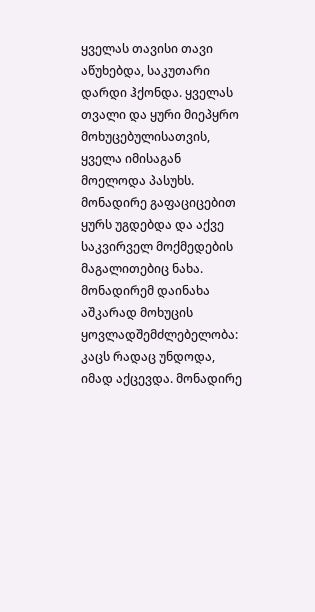ყველას თავისი თავი აწუხებდა, საკუთარი დარდი ჰქონდა. ყველას თვალი და ყური მიეპყრო მოხუცებულისათვის, ყველა იმისაგან მოელოდა პასუხს. მონადირე გაფაციცებით ყურს უგდებდა და აქვე საკვირველ მოქმედების მაგალითებიც ნახა. მონადირემ დაინახა აშკარად მოხუცის ყოვლადშემძლებელობა: კაცს რადაც უნდოდა, იმად აქცევდა. მონადირე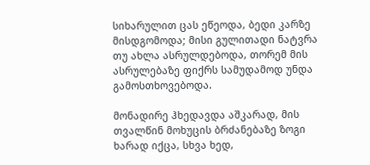სიხარულით ცას ეწეოდა, ბედი კარზე მისდგომოდა; მისი გულითადი ნატვრა თუ ახლა ასრულდებოდა, თორემ მის ასრულებაზე ფიქრს სამუდამოდ უნდა გამოსთხოვებოდა.

მონადირე ჰხედავდა აშკარად, მის თვალწინ მოხუცის ბრძანებაზე ზოგი ხარად იქცა, სხვა ხედ,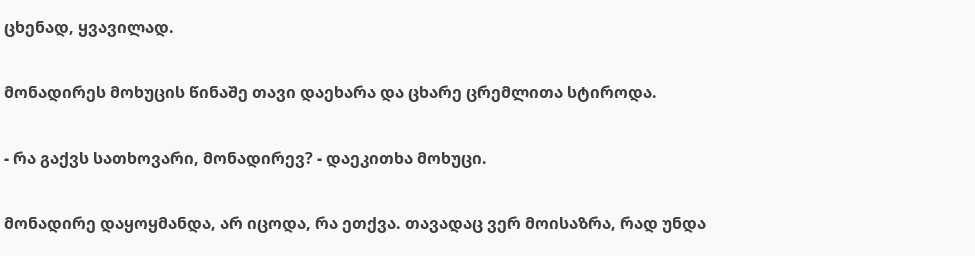ცხენად, ყვავილად.

მონადირეს მოხუცის წინაშე თავი დაეხარა და ცხარე ცრემლითა სტიროდა.

- რა გაქვს სათხოვარი, მონადირევ? - დაეკითხა მოხუცი.

მონადირე დაყოყმანდა, არ იცოდა, რა ეთქვა. თავადაც ვერ მოისაზრა, რად უნდა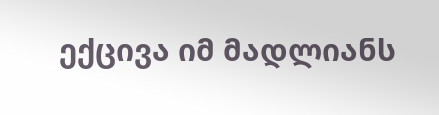ექცივა იმ მადლიანს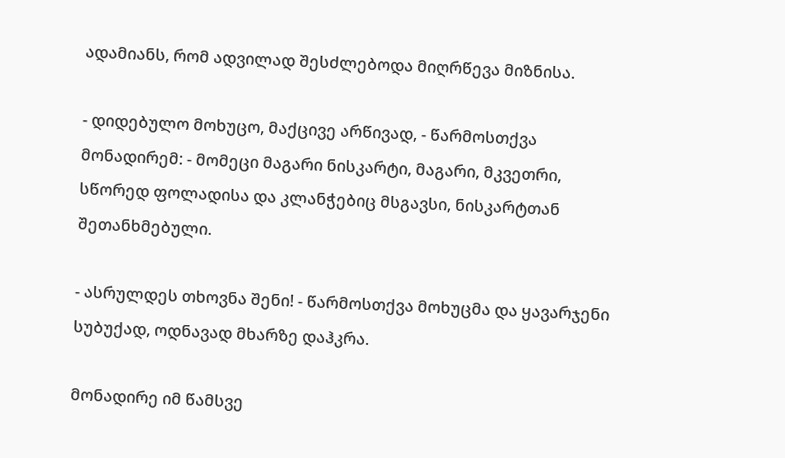ადამიანს, რომ ადვილად შესძლებოდა მიღრწევა მიზნისა.

- დიდებულო მოხუცო, მაქცივე არწივად, - წარმოსთქვა მონადირემ: - მომეცი მაგარი ნისკარტი, მაგარი, მკვეთრი, სწორედ ფოლადისა და კლანჭებიც მსგავსი, ნისკარტთან შეთანხმებული.

- ასრულდეს თხოვნა შენი! - წარმოსთქვა მოხუცმა და ყავარჯენი სუბუქად, ოდნავად მხარზე დაჰკრა.

მონადირე იმ წამსვე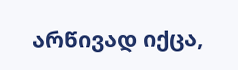არწივად იქცა,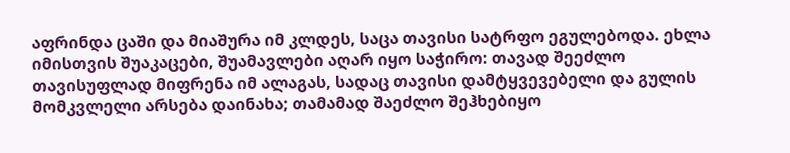აფრინდა ცაში და მიაშურა იმ კლდეს, საცა თავისი სატრფო ეგულებოდა. ეხლა იმისთვის შუაკაცები, შუამავლები აღარ იყო საჭირო: თავად შეეძლო თავისუფლად მიფრენა იმ ალაგას, სადაც თავისი დამტყვევებელი და გულის მომკვლელი არსება დაინახა; თამამად შაეძლო შეჰხებიყო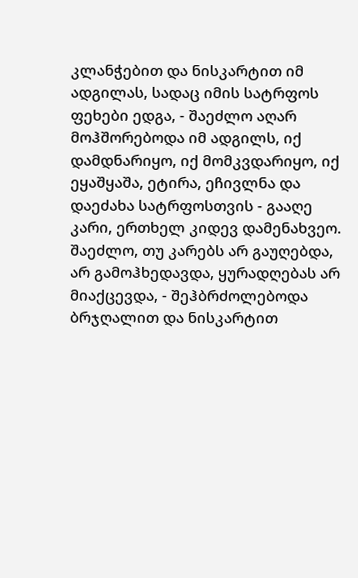კლანჭებით და ნისკარტით იმ ადგილას, სადაც იმის სატრფოს ფეხები ედგა, - შაეძლო აღარ მოჰშორებოდა იმ ადგილს, იქ დამდნარიყო, იქ მომკვდარიყო, იქ ეყაშყაშა, ეტირა, ეჩივლნა და დაეძახა სატრფოსთვის - გააღე კარი, ერთხელ კიდევ დამენახვეო. შაეძლო, თუ კარებს არ გაუღებდა, არ გამოჰხედავდა, ყურადღებას არ მიაქცევდა, - შეჰბრძოლებოდა ბრჯღალით და ნისკარტით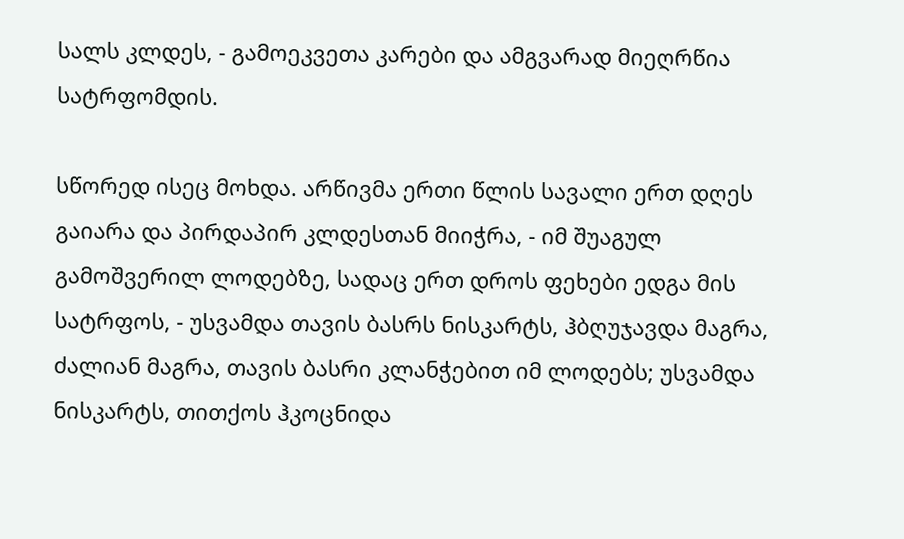სალს კლდეს, - გამოეკვეთა კარები და ამგვარად მიეღრწია სატრფომდის.

სწორედ ისეც მოხდა. არწივმა ერთი წლის სავალი ერთ დღეს გაიარა და პირდაპირ კლდესთან მიიჭრა, - იმ შუაგულ გამოშვერილ ლოდებზე, სადაც ერთ დროს ფეხები ედგა მის სატრფოს, - უსვამდა თავის ბასრს ნისკარტს, ჰბღუჯავდა მაგრა, ძალიან მაგრა, თავის ბასრი კლანჭებით იმ ლოდებს; უსვამდა ნისკარტს, თითქოს ჰკოცნიდა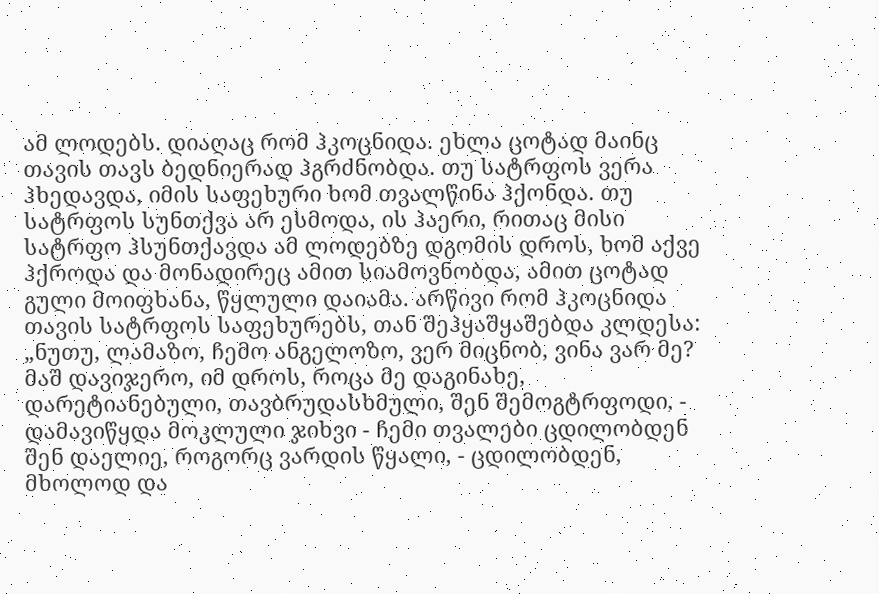ამ ლოდებს. დიაღაც რომ ჰკოცნიდა. ეხლა ცოტად მაინც თავის თავს ბედნიერად ჰგრძნობდა. თუ სატრფოს ვერა ჰხედავდა, იმის საფეხური ხომ თვალწინა ჰქონდა. თუ სატრფოს სუნთქვა არ ესმოდა, ის ჰაერი, რითაც მისი სატრფო ჰსუნთქავდა ამ ლოდებზე დგომის დროს, ხომ აქვე ჰქროდა და მონადირეც ამით სიამოვნობდა, ამით ცოტად გული მოიფხანა, წყლული დაიამა. არწივი რომ ჰკოცნიდა თავის სატრფოს საფეხურებს, თან შეჰყაშყაშებდა კლდესა: „ნუთუ, ლამაზო, ჩემო ანგელოზო, ვერ მიცნობ, ვინა ვარ მე? მაშ დავიჯერო, იმ დროს, როცა მე დაგინახე, დარეტიანებული, თავბრუდასხმული, შენ შემოგტრფოდი, - დამავიწყდა მოკლული ჯიხვი - ჩემი თვალები ცდილობდენ შენ დაელიე, როგორც ვარდის წყალი, - ცდილობდენ, მხოლოდ და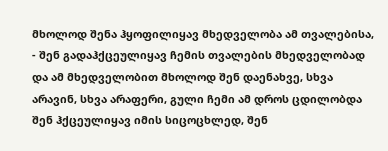მხოლოდ შენა ჰყოფილიყავ მხედველობა ამ თვალებისა, - შენ გადაჰქცეულიყავ ჩემის თვალების მხედველობად და ამ მხედველობით მხოლოდ შენ დაენახვე, სხვა არავინ, სხვა არაფერი, გული ჩემი ამ დროს ცდილობდა შენ ჰქცეულიყავ იმის სიცოცხლედ, შენ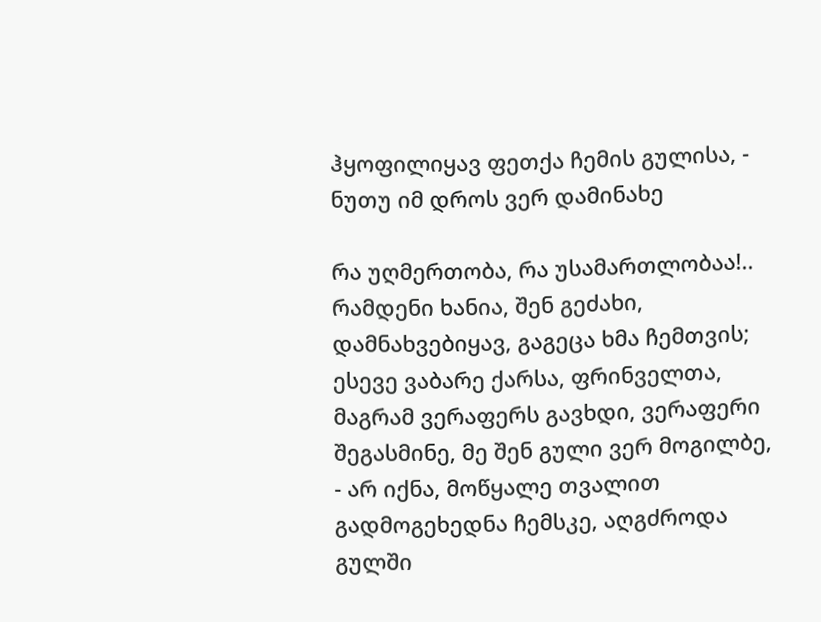ჰყოფილიყავ ფეთქა ჩემის გულისა, - ნუთუ იმ დროს ვერ დამინახე

რა უღმერთობა, რა უსამართლობაა!.. რამდენი ხანია, შენ გეძახი, დამნახვებიყავ, გაგეცა ხმა ჩემთვის; ესევე ვაბარე ქარსა, ფრინველთა, მაგრამ ვერაფერს გავხდი, ვერაფერი შეგასმინე, მე შენ გული ვერ მოგილბე, - არ იქნა, მოწყალე თვალით გადმოგეხედნა ჩემსკე, აღგძროდა გულში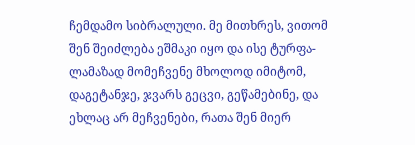ჩემდამო სიბრალული. მე მითხრეს, ვითომ შენ შეიძლება ეშმაკი იყო და ისე ტურფა-ლამაზად მომეჩვენე მხოლოდ იმიტომ, დაგეტანჯე, ჯვარს გეცვი, გეწამებინე, და ეხლაც არ მეჩვენები, რათა შენ მიერ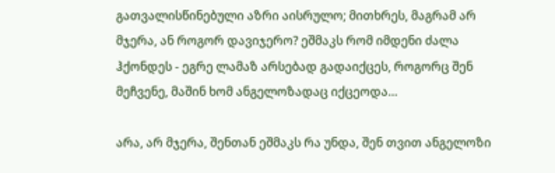გათვალისწინებული აზრი აისრულო; მითხრეს, მაგრამ არ მჯერა, ან როგორ დავიჯერო? ეშმაკს რომ იმდენი ძალა ჰქონდეს - ეგრე ლამაზ არსებად გადაიქცეს, როგორც შენ მეჩვენე, მაშინ ხომ ანგელოზადაც იქცეოდა…

არა, არ მჯერა, შენთან ეშმაკს რა უნდა, შენ თვით ანგელოზი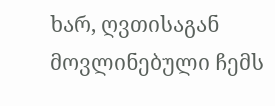ხარ, ღვთისაგან მოვლინებული ჩემს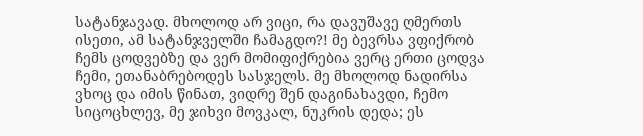სატანჯავად. მხოლოდ არ ვიცი, რა დავუშავე ღმერთს ისეთი, ამ სატანჯველში ჩამაგდო?! მე ბევრსა ვფიქრობ ჩემს ცოდვებზე და ვერ მომიფიქრებია ვერც ერთი ცოდვა ჩემი, ეთანაბრებოდეს სასჯელს. მე მხოლოდ ნადირსა ვხოც და იმის წინათ, ვიდრე შენ დაგინახავდი, ჩემო სიცოცხლევ, მე ჯიხვი მოვკალ, ნუკრის დედა; ეს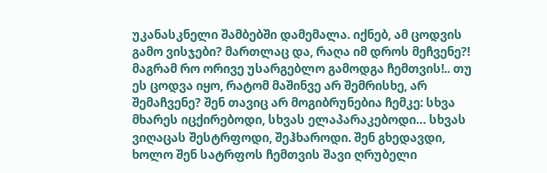უკანასკნელი შამბებში დამემალა. იქნებ, ამ ცოდვის გამო ვისჯები? მართლაც და, რაღა იმ დროს მეჩვენე?! მაგრამ რო ორივე უსარგებლო გამოდგა ჩემთვის!.. თუ ეს ცოდვა იყო, რატომ მაშინვე არ შემრისხე, არ შემაჩვენე? შენ თავიც არ მოგიბრუნებია ჩემკე: სხვა მხარეს იცქირებოდი, სხვას ელაპარაკებოდი… სხვას ვიღაცას შესტრფოდი, შეჰხაროდი. შენ გხედავდი, ხოლო შენ სატრფოს ჩემთვის შავი ღრუბელი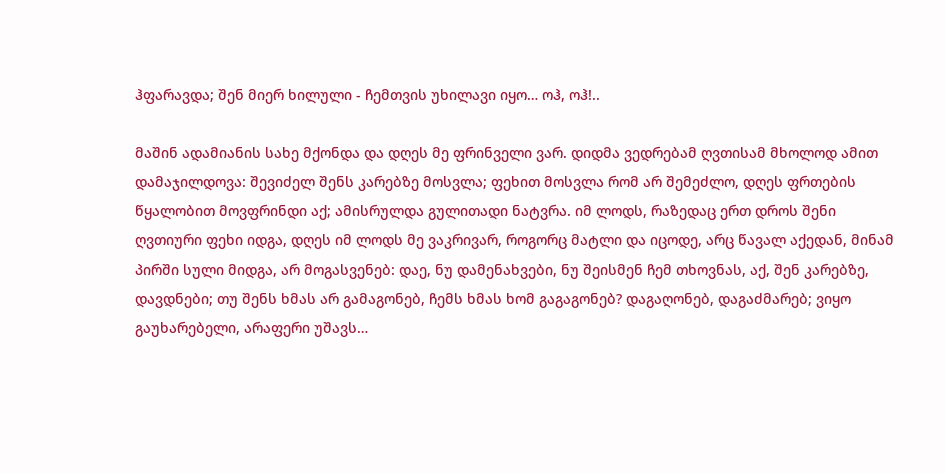ჰფარავდა; შენ მიერ ხილული - ჩემთვის უხილავი იყო… ოჰ, ოჰ!..

მაშინ ადამიანის სახე მქონდა და დღეს მე ფრინველი ვარ. დიდმა ვედრებამ ღვთისამ მხოლოდ ამით დამაჯილდოვა: შევიძელ შენს კარებზე მოსვლა; ფეხით მოსვლა რომ არ შემეძლო, დღეს ფრთების წყალობით მოვფრინდი აქ; ამისრულდა გულითადი ნატვრა. იმ ლოდს, რაზედაც ერთ დროს შენი ღვთიური ფეხი იდგა, დღეს იმ ლოდს მე ვაკრივარ, როგორც მატლი და იცოდე, არც წავალ აქედან, მინამ პირში სული მიდგა, არ მოგასვენებ: დაე, ნუ დამენახვები, ნუ შეისმენ ჩემ თხოვნას, აქ, შენ კარებზე, დავდნები; თუ შენს ხმას არ გამაგონებ, ჩემს ხმას ხომ გაგაგონებ? დაგაღონებ, დაგაძმარებ; ვიყო გაუხარებელი, არაფერი უშავს…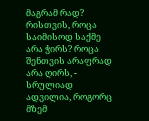მაგრამ რად? რისთვის, როცა საიმისოდ საქმე არა ჭირს? როცა შენთვის არაფრად არა ღირს, - სრულიად ადვილია, როგორც მზემ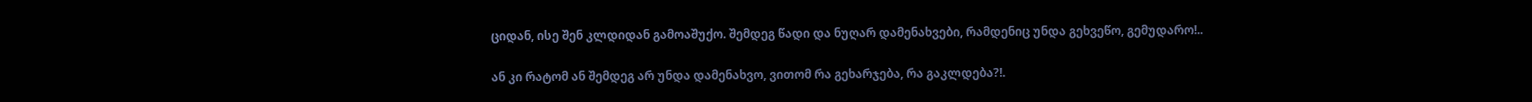ციდან, ისე შენ კლდიდან გამოაშუქო. შემდეგ წადი და ნუღარ დამენახვები, რამდენიც უნდა გეხვეწო, გემუდარო!..

ან კი რატომ ან შემდეგ არ უნდა დამენახვო, ვითომ რა გეხარჯება, რა გაკლდება?!.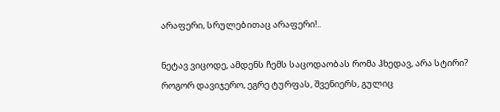არაფერი, სრულებითაც არაფერი!..

ნეტავ ვიცოდე, ამდენს ჩემს საცოდაობას რომა ჰხედავ, არა სტირი? როგორ დავიჯერო, ეგრე ტურფას, შვენიერს, გულიც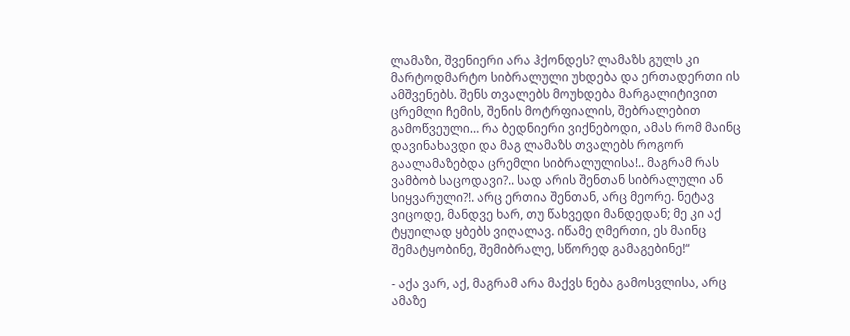ლამაზი, შვენიერი არა ჰქონდეს? ლამაზს გულს კი მარტოდმარტო სიბრალული უხდება და ერთადერთი ის ამშვენებს. შენს თვალებს მოუხდება მარგალიტივით ცრემლი ჩემის, შენის მოტრფიალის, შებრალებით გამოწვეული… რა ბედნიერი ვიქნებოდი, ამას რომ მაინც დავინახავდი და მაგ ლამაზს თვალებს როგორ გაალამაზებდა ცრემლი სიბრალულისა!.. მაგრამ რას ვამბობ საცოდავი?.. სად არის შენთან სიბრალული ან სიყვარული?!. არც ერთია შენთან, არც მეორე. ნეტავ ვიცოდე, მანდვე ხარ, თუ წახვედი მანდედან; მე კი აქ ტყუილად ყბებს ვიღალავ. იწამე ღმერთი, ეს მაინც შემატყობინე, შემიბრალე, სწორედ გამაგებინე!“

- აქა ვარ, აქ, მაგრამ არა მაქვს ნება გამოსვლისა, არც ამაზე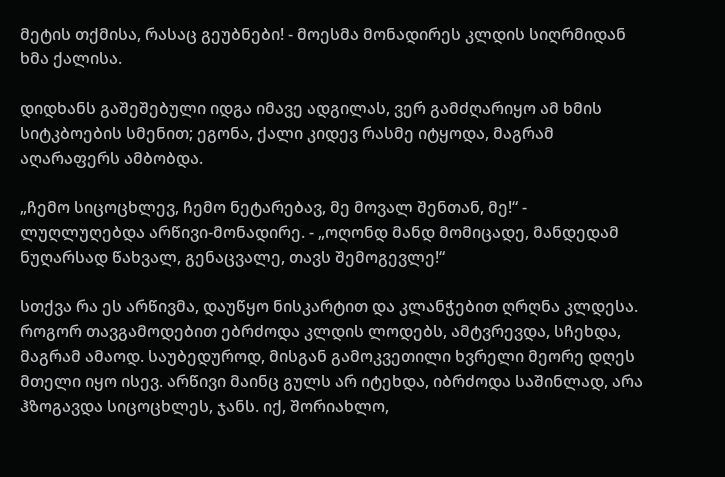მეტის თქმისა, რასაც გეუბნები! - მოესმა მონადირეს კლდის სიღრმიდან ხმა ქალისა.

დიდხანს გაშეშებული იდგა იმავე ადგილას, ვერ გამძღარიყო ამ ხმის სიტკბოების სმენით; ეგონა, ქალი კიდევ რასმე იტყოდა, მაგრამ აღარაფერს ამბობდა.

„ჩემო სიცოცხლევ, ჩემო ნეტარებავ, მე მოვალ შენთან, მე!“ - ლუღლუღებდა არწივი-მონადირე. - „ოღონდ მანდ მომიცადე, მანდედამ ნუღარსად წახვალ, გენაცვალე, თავს შემოგევლე!“

სთქვა რა ეს არწივმა, დაუწყო ნისკარტით და კლანჭებით ღრღნა კლდესა. როგორ თავგამოდებით ებრძოდა კლდის ლოდებს, ამტვრევდა, სჩეხდა, მაგრამ ამაოდ. საუბედუროდ, მისგან გამოკვეთილი ხვრელი მეორე დღეს მთელი იყო ისევ. არწივი მაინც გულს არ იტეხდა, იბრძოდა საშინლად, არა ჰზოგავდა სიცოცხლეს, ჯანს. იქ, შორიახლო,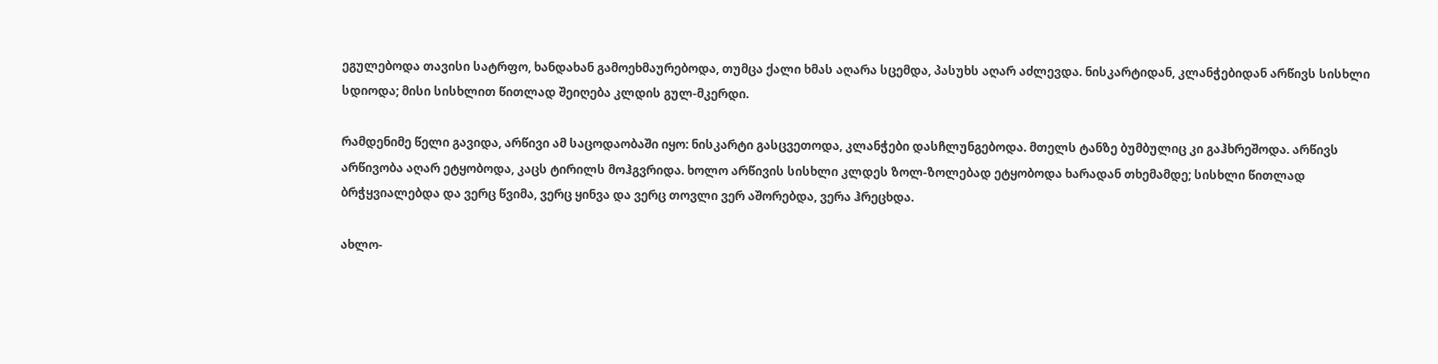ეგულებოდა თავისი სატრფო, ხანდახან გამოეხმაურებოდა, თუმცა ქალი ხმას აღარა სცემდა, პასუხს აღარ აძლევდა. ნისკარტიდან, კლანჭებიდან არწივს სისხლი სდიოდა; მისი სისხლით წითლად შეიღება კლდის გულ-მკერდი.

რამდენიმე წელი გავიდა, არწივი ამ საცოდაობაში იყო: ნისკარტი გასცვეთოდა, კლანჭები დასჩლუნგებოდა. მთელს ტანზე ბუმბულიც კი გაჰხრეშოდა. არწივს არწივობა აღარ ეტყობოდა, კაცს ტირილს მოჰგვრიდა. ხოლო არწივის სისხლი კლდეს ზოლ-ზოლებად ეტყობოდა ხარადან თხემამდე; სისხლი წითლად ბრჭყვიალებდა და ვერც წვიმა, ვერც ყინვა და ვერც თოვლი ვერ აშორებდა, ვერა ჰრეცხდა.

ახლო-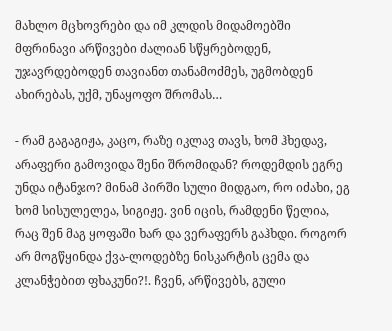მახლო მცხოვრები და იმ კლდის მიდამოებში მფრინავი არწივები ძალიან სწყრებოდენ, უჯავრდებოდენ თავიანთ თანამოძმეს, უგმობდენ ახირებას, უქმ, უნაყოფო შრომას…

- რამ გაგაგიჟა, კაცო, რაზე იკლავ თავს, ხომ ჰხედავ, არაფერი გამოვიდა შენი შრომიდან? როდემდის ეგრე უნდა იტანჯო? მინამ პირში სული მიდგაო, რო იძახი, ეგ ხომ სისულელეა, სიგიჟე. ვინ იცის, რამდენი წელია, რაც შენ მაგ ყოფაში ხარ და ვერაფერს გაჰხდი. როგორ არ მოგწყინდა ქვა-ლოდებზე ნისკარტის ცემა და კლანჭებით ფხაკუნი?!. ჩვენ, არწივებს, გული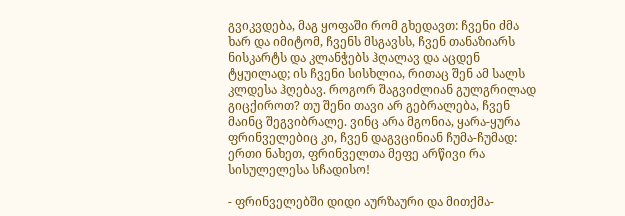გვიკვდება, მაგ ყოფაში რომ გხედავთ: ჩვენი ძმა ხარ და იმიტომ, ჩვენს მსგავსს, ჩვენ თანაზიარს ნისკარტს და კლანჭებს ჰღალავ და აცდენ ტყუილად; ის ჩვენი სისხლია, რითაც შენ ამ სალს კლდესა ჰღებავ. როგორ შაგვიძლიან გულგრილად გიცქიროთ? თუ შენი თავი არ გებრალება, ჩვენ მაინც შეგვიბრალე. ვინც არა მგონია, ყარა-ყურა ფრინველებიც კი, ჩვენ დაგვცინიან ჩუმა-ჩუმად: ერთი ნახეთ, ფრინველთა მეფე არწივი რა სისულელესა სჩადისო!

- ფრინველებში დიდი აურზაური და მითქმა-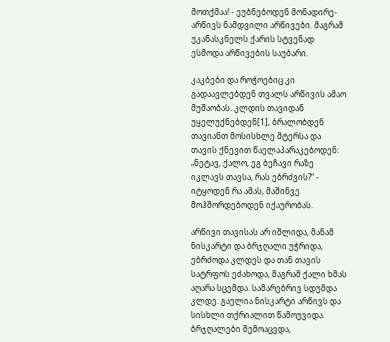მოთქმაა! - ეუბნებოდენ მონადირე-არწივს ნამდვილი არწივები. მაგრამ უკანასკნელს ქარის სტვენად ესმოდა არწივების საუბარი.

კაკბები და როჭოებიც კი გადაავლებდენ თვალს არწივის ამაო მუშაობას. კლდის თავიდან უყელუქნებდენ[1], ბრალობდენ თავიანთ მოსისხლე მტერსა და თავის ქნევით წაელაპარაკებოდენ: „ნეტავ, ქალო, ეგ ბეჩავი რაზე იკლავს თავსა, რას ებრძვის?“ - იტყოდენ რა ამას, მაშინვე მოჰშორდებოდენ იქაურობას.

არწივი თავისას არ იშლიდა, მანამ ნისკარტი და ბრჯღალი უჭრიდა, ებრძოდა კლდეს და თან თავის სატრფოს ეძახოდა, მაგრამ ქალი ხმას აღარა სცემდა. სამარებრივ სდუმდა კლდე. გაელია ნისკარტი არწივს და სისხლი თქრიალით წამოუვიდა. ბრჯღალები შემოაცვდა,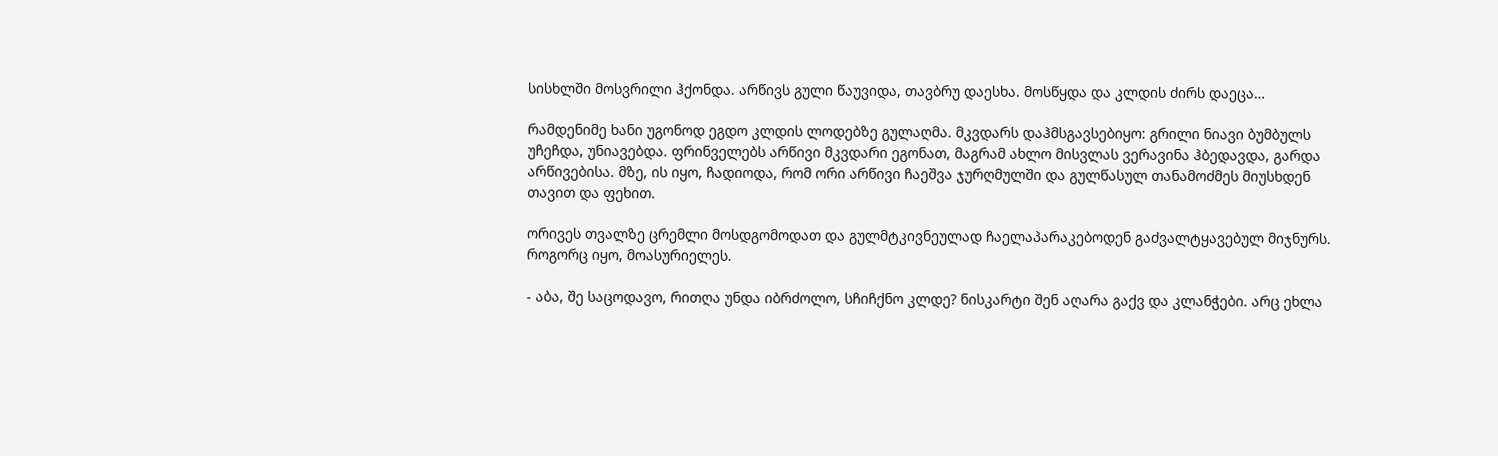სისხლში მოსვრილი ჰქონდა. არწივს გული წაუვიდა, თავბრუ დაესხა. მოსწყდა და კლდის ძირს დაეცა…

რამდენიმე ხანი უგონოდ ეგდო კლდის ლოდებზე გულაღმა. მკვდარს დაჰმსგავსებიყო: გრილი ნიავი ბუმბულს უჩეჩდა, უნიავებდა. ფრინველებს არწივი მკვდარი ეგონათ, მაგრამ ახლო მისვლას ვერავინა ჰბედავდა, გარდა არწივებისა. მზე, ის იყო, ჩადიოდა, რომ ორი არწივი ჩაეშვა ჯურღმულში და გულწასულ თანამოძმეს მიუსხდენ თავით და ფეხით.

ორივეს თვალზე ცრემლი მოსდგომოდათ და გულმტკივნეულად ჩაელაპარაკებოდენ გაძვალტყავებულ მიჯნურს. როგორც იყო, მოასურიელეს.

- აბა, შე საცოდავო, რითღა უნდა იბრძოლო, სჩიჩქნო კლდე? ნისკარტი შენ აღარა გაქვ და კლანჭები. არც ეხლა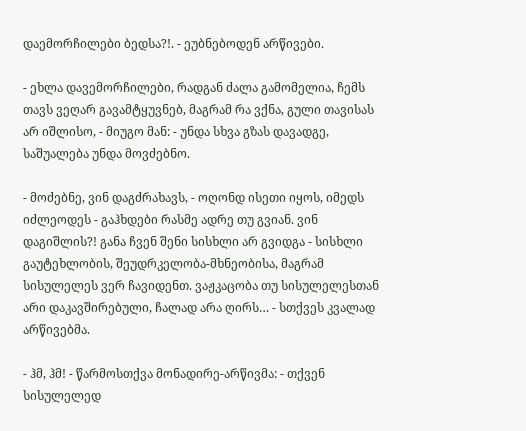დაემორჩილები ბედსა?!. - ეუბნებოდენ არწივები.

- ეხლა დავემორჩილები, რადგან ძალა გამომელია, ჩემს თავს ვეღარ გავამტყუვნებ, მაგრამ რა ვქნა, გული თავისას არ იშლისო, - მიუგო მან: - უნდა სხვა გზას დავადგე, საშუალება უნდა მოვძებნო.

- მოძებნე, ვინ დაგძრახავს, - ოღონდ ისეთი იყოს, იმედს იძლეოდეს - გაჰხდები რასმე ადრე თუ გვიან. ვინ დაგიშლის?! განა ჩვენ შენი სისხლი არ გვიდგა - სისხლი გაუტეხლობის, შეუდრკელობა-მხნეობისა, მაგრამ სისულელეს ვერ ჩავიდენთ. ვაჟკაცობა თუ სისულელესთან არი დაკავშირებული, ჩალად არა ღირს… - სთქვეს კვალად არწივებმა.

- ჰმ, ჰმ! - წარმოსთქვა მონადირე-არწივმა: - თქვენ სისულელედ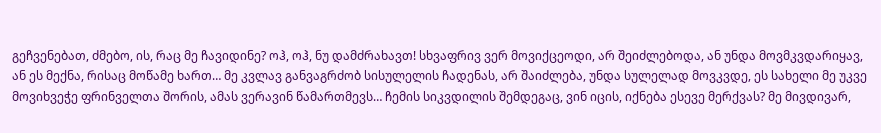გეჩვენებათ, ძმებო, ის, რაც მე ჩავიდინე? ოჰ, ოჰ, ნუ დამძრახავთ! სხვაფრივ ვერ მოვიქცეოდი, არ შეიძლებოდა, ან უნდა მოვმკვდარიყავ, ან ეს მექნა, რისაც მოწამე ხართ… მე კვლავ განვაგრძობ სისულელის ჩადენას, არ შაიძლება, უნდა სულელად მოვკვდე, ეს სახელი მე უკვე მოვიხვეჭე ფრინველთა შორის, ამას ვერავინ წამართმევს… ჩემის სიკვდილის შემდეგაც, ვინ იცის, იქნება ესევე მერქვას? მე მივდივარ,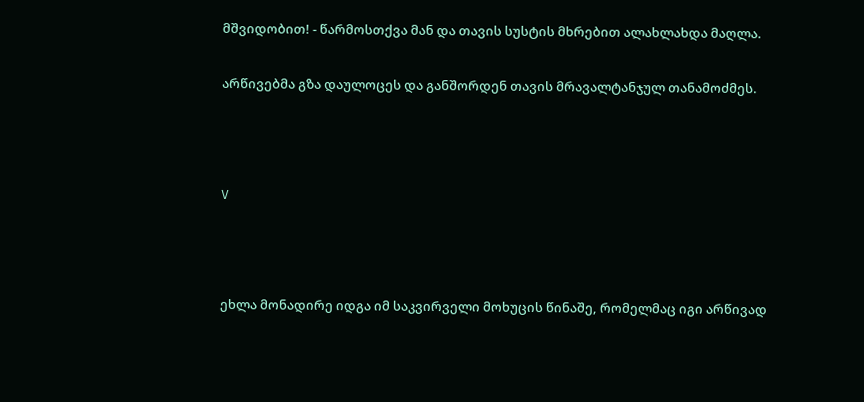მშვიდობით! - წარმოსთქვა მან და თავის სუსტის მხრებით ალახლახდა მაღლა.

არწივებმა გზა დაულოცეს და განშორდენ თავის მრავალტანჯულ თანამოძმეს.



V



ეხლა მონადირე იდგა იმ საკვირველი მოხუცის წინაშე, რომელმაც იგი არწივად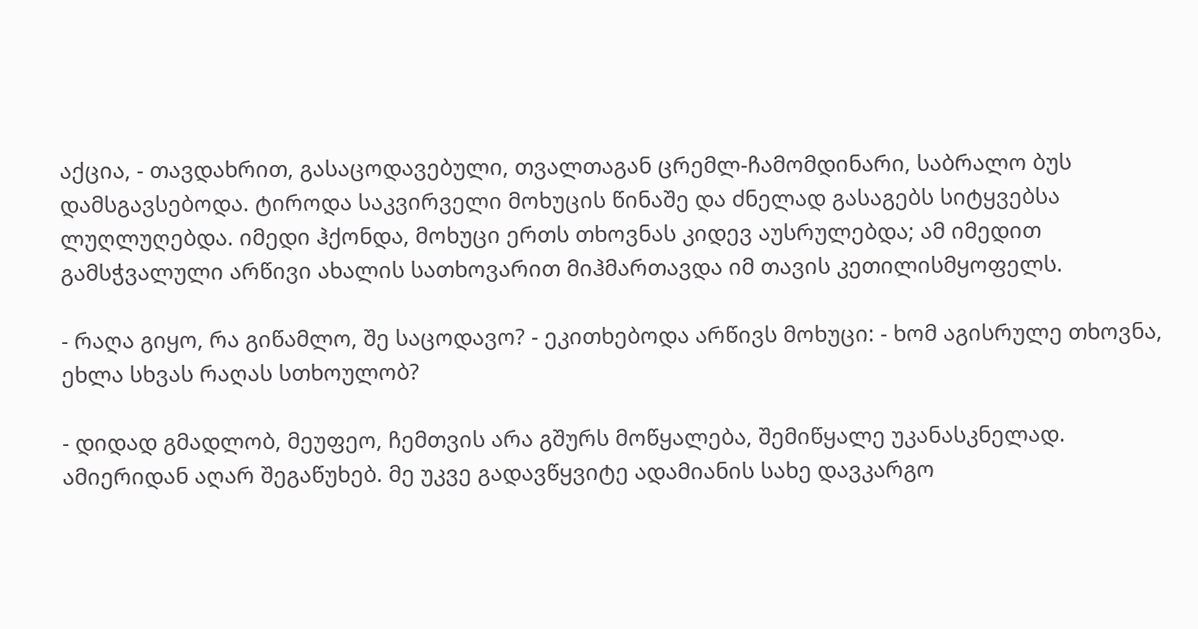აქცია, - თავდახრით, გასაცოდავებული, თვალთაგან ცრემლ-ჩამომდინარი, საბრალო ბუს დამსგავსებოდა. ტიროდა საკვირველი მოხუცის წინაშე და ძნელად გასაგებს სიტყვებსა ლუღლუღებდა. იმედი ჰქონდა, მოხუცი ერთს თხოვნას კიდევ აუსრულებდა; ამ იმედით გამსჭვალული არწივი ახალის სათხოვარით მიჰმართავდა იმ თავის კეთილისმყოფელს.

- რაღა გიყო, რა გიწამლო, შე საცოდავო? - ეკითხებოდა არწივს მოხუცი: - ხომ აგისრულე თხოვნა, ეხლა სხვას რაღას სთხოულობ?

- დიდად გმადლობ, მეუფეო, ჩემთვის არა გშურს მოწყალება, შემიწყალე უკანასკნელად. ამიერიდან აღარ შეგაწუხებ. მე უკვე გადავწყვიტე ადამიანის სახე დავკარგო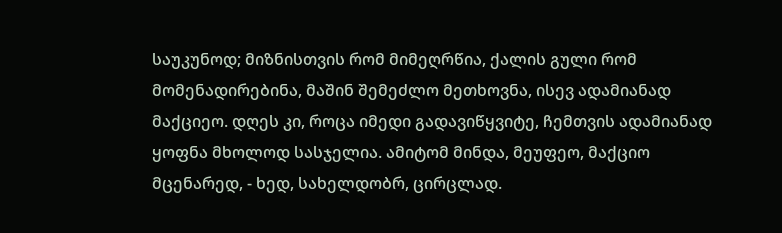საუკუნოდ; მიზნისთვის რომ მიმეღრწია, ქალის გული რომ მომენადირებინა, მაშინ შემეძლო მეთხოვნა, ისევ ადამიანად მაქციეო. დღეს კი, როცა იმედი გადავიწყვიტე, ჩემთვის ადამიანად ყოფნა მხოლოდ სასჯელია. ამიტომ მინდა, მეუფეო, მაქციო მცენარედ, - ხედ, სახელდობრ, ცირცლად.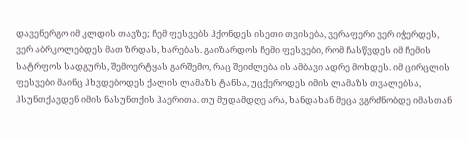დავენერგო იმ კლდის თავზე; ჩემ ფესვებს ჰქონდეს ისეთი თვისება, ვერაფერი ვერ იჭერდეს, ვერ აბრკოლებდეს მათ ზრდას, ხარებას. გაიზარდოს ჩემი ფესვები, რომ ჩასწვდეს იმ ჩემის სატრფოს სადგურს, შემოერტყას გარშემო, რაც შეიძლება ის ამბავი ადრე მოხდეს. იმ ცირცლის ფესვები მაინც ჰხვდებოდეს ქალის ლამაზს ტანსა, უცქეროდეს იმის ლამაზს თვალებსა, ჰსუნთქავდენ იმის ნასუნთქის ჰაერითა. თუ მუდამდღე არა, ხანდახან მეცა ვგრძნობდე იმასთან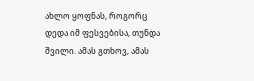ახლო ყოფნას, როგორც დედა იმ ფესვებისა, თუნდა შვილი. ამას გთხოვ, ამას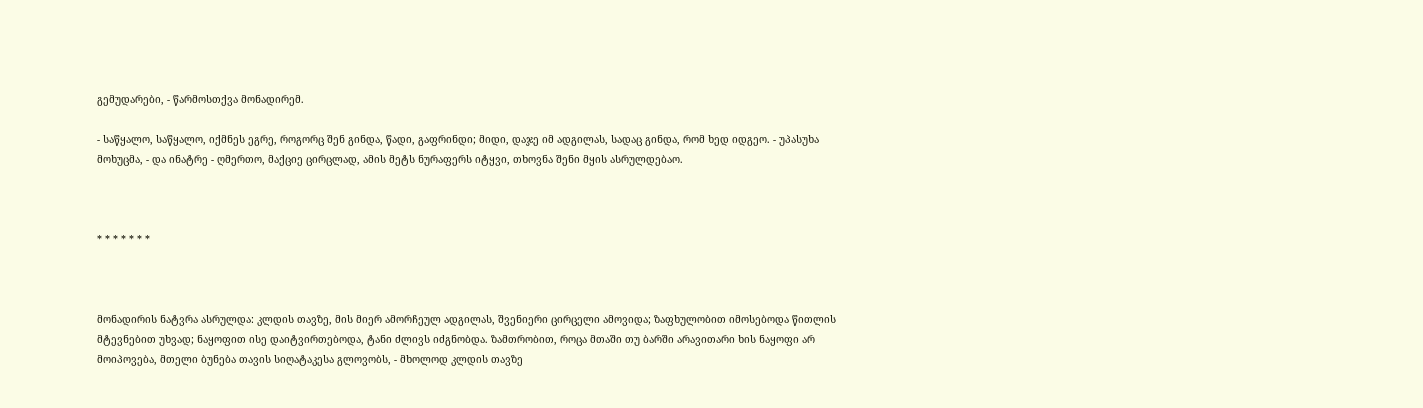გემუდარები, - წარმოსთქვა მონადირემ.

- საწყალო, საწყალო, იქმნეს ეგრე, როგორც შენ გინდა, წადი, გაფრინდი; მიდი, დაჯე იმ ადგილას, სადაც გინდა, რომ ხედ იდგეო. - უპასუხა მოხუცმა, - და ინატრე - ღმერთო, მაქციე ცირცლად, ამის მეტს ნურაფერს იტყვი, თხოვნა შენი მყის ასრულდებაო.



* * * * * * *



მონადირის ნატვრა ასრულდა: კლდის თავზე, მის მიერ ამორჩეულ ადგილას, შვენიერი ცირცელი ამოვიდა; ზაფხულობით იმოსებოდა წითლის მტევნებით უხვად; ნაყოფით ისე დაიტვირთებოდა, ტანი ძლივს იძგნობდა. ზამთრობით, როცა მთაში თუ ბარში არავითარი ხის ნაყოფი არ მოიპოვება, მთელი ბუნება თავის სიღატაკესა გლოვობს, - მხოლოდ კლდის თავზე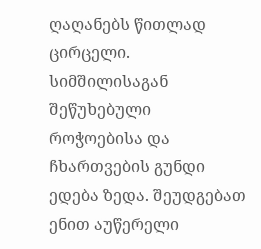ღაღანებს წითლად ცირცელი. სიმშილისაგან შეწუხებული როჭოებისა და ჩხართვების გუნდი ედება ზედა. შეუდგებათ ენით აუწერელი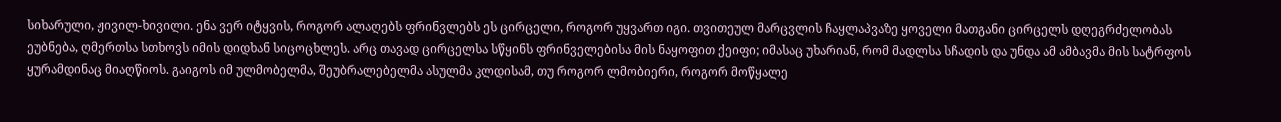სიხარული, ჟივილ-ხივილი. ენა ვერ იტყვის, როგორ ალაღებს ფრინვლებს ეს ცირცელი, როგორ უყვართ იგი. თვითეულ მარცვლის ჩაყლაპვაზე ყოველი მათგანი ცირცელს დღეგრძელობას ეუბნება, ღმერთსა სთხოვს იმის დიდხან სიცოცხლეს. არც თავად ცირცელსა სწყინს ფრინველებისა მის ნაყოფით ქეიფი; იმასაც უხარიან, რომ მადლსა სჩადის და უნდა ამ ამბავმა მის სატრფოს ყურამდინაც მიაღწიოს. გაიგოს იმ ულმობელმა, შეუბრალებელმა ასულმა კლდისამ, თუ როგორ ლმობიერი, როგორ მოწყალე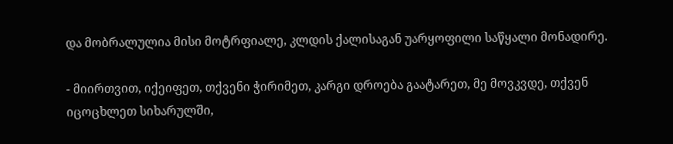და მობრალულია მისი მოტრფიალე, კლდის ქალისაგან უარყოფილი საწყალი მონადირე.

- მიირთვით, იქეიფეთ, თქვენი ჭირიმეთ, კარგი დროება გაატარეთ, მე მოვკვდე, თქვენ იცოცხლეთ სიხარულში,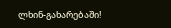ლხინ-გახარებაში!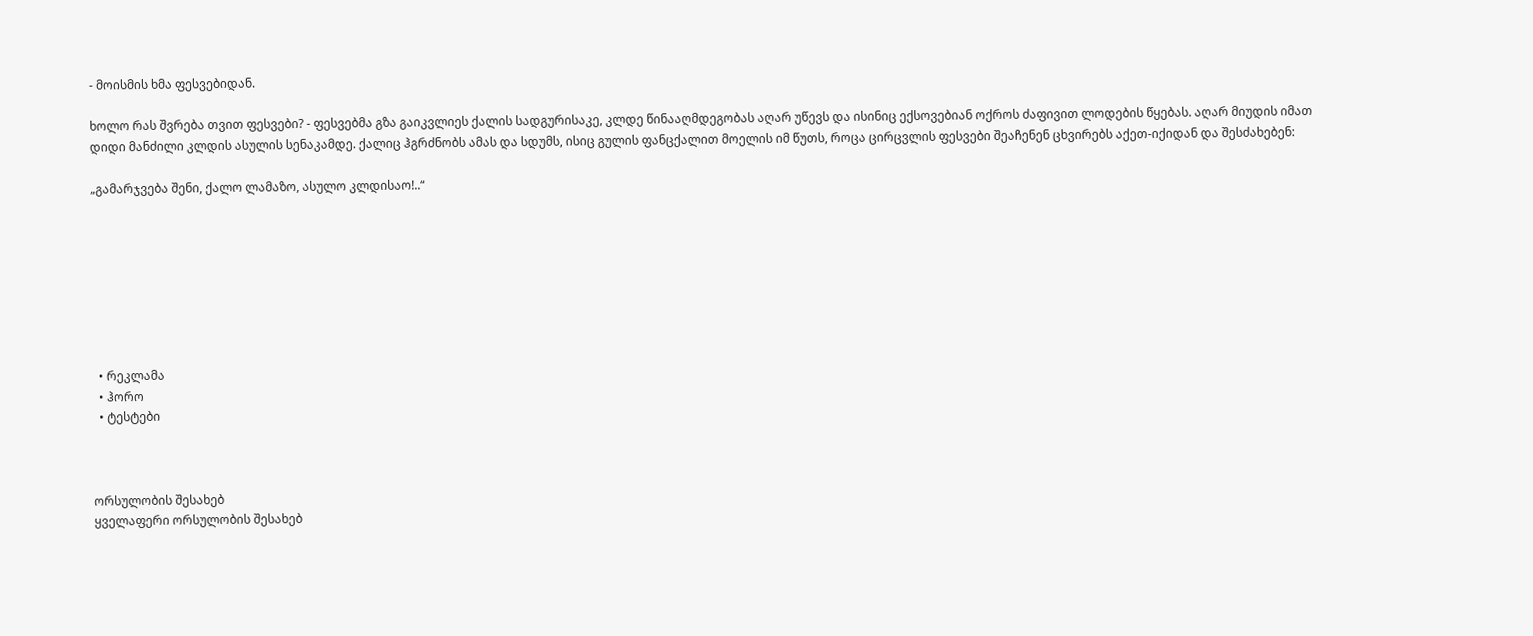- მოისმის ხმა ფესვებიდან.

ხოლო რას შვრება თვით ფესვები? - ფესვებმა გზა გაიკვლიეს ქალის სადგურისაკე, კლდე წინააღმდეგობას აღარ უწევს და ისინიც ექსოვებიან ოქროს ძაფივით ლოდების წყებას. აღარ მიუდის იმათ დიდი მანძილი კლდის ასულის სენაკამდე. ქალიც ჰგრძნობს ამას და სდუმს, ისიც გულის ფანცქალით მოელის იმ წუთს, როცა ცირცვლის ფესვები შეაჩენენ ცხვირებს აქეთ-იქიდან და შესძახებენ:

„გამარჯვება შენი, ქალო ლამაზო, ასულო კლდისაო!..“








  • რეკლამა
  • ჰორო
  • ტესტები



ორსულობის შესახებ
ყველაფერი ორსულობის შესახებ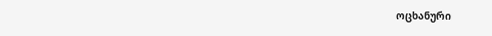ოცხანური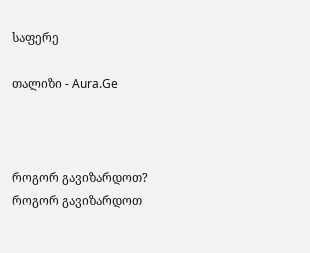საფერე

თალიზი - Aura.Ge



როგორ გავიზარდოთ?
როგორ გავიზარდოთ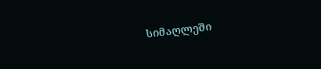სიმაღლეში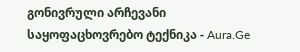გონივრული არჩევანი
საყოფაცხოვრებო ტექნიკა - Aura.Ge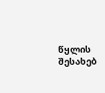წყლის შესახებ